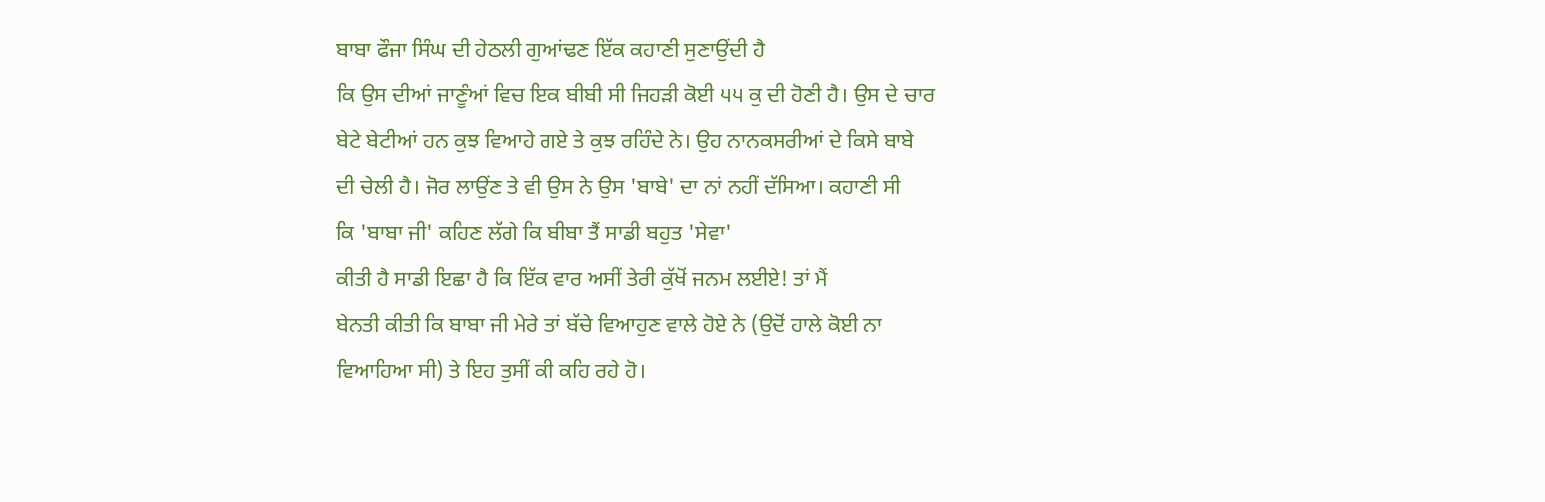ਬਾਬਾ ਫੌਜਾ ਸਿੰਘ ਦੀ ਹੇਠਲੀ ਗੁਆਂਢਣ ਇੱਕ ਕਹਾਣੀ ਸੁਣਾਉਂਦੀ ਹੈ
ਕਿ ਉਸ ਦੀਆਂ ਜਾਣੂੰਆਂ ਵਿਚ ਇਕ ਬੀਬੀ ਸੀ ਜਿਹੜੀ ਕੋਈ ੫੫ ਕੁ ਦੀ ਹੋਣੀ ਹੈ। ਉਸ ਦੇ ਚਾਰ
ਬੇਟੇ ਬੇਟੀਆਂ ਹਨ ਕੁਝ ਵਿਆਹੇ ਗਏ ਤੇ ਕੁਝ ਰਹਿੰਦੇ ਨੇ। ਉਹ ਨਾਨਕਸਰੀਆਂ ਦੇ ਕਿਸੇ ਬਾਬੇ
ਦੀ ਚੇਲੀ ਹੈ। ਜੋਰ ਲਾਉਂਣ ਤੇ ਵੀ ਉਸ ਨੇ ਉਸ 'ਬਾਬੇ' ਦਾ ਨਾਂ ਨਹੀਂ ਦੱਸਿਆ। ਕਹਾਣੀ ਸੀ
ਕਿ 'ਬਾਬਾ ਜੀ' ਕਹਿਣ ਲੱਗੇ ਕਿ ਬੀਬਾ ਤੈਂ ਸਾਡੀ ਬਹੁਤ 'ਸੇਵਾ'
ਕੀਤੀ ਹੈ ਸਾਡੀ ਇਛਾ ਹੈ ਕਿ ਇੱਕ ਵਾਰ ਅਸੀਂ ਤੇਰੀ ਕੁੱਖੋਂ ਜਨਮ ਲਈਏ! ਤਾਂ ਮੈਂ
ਬੇਨਤੀ ਕੀਤੀ ਕਿ ਬਾਬਾ ਜੀ ਮੇਰੇ ਤਾਂ ਬੱਚੇ ਵਿਆਹੁਣ ਵਾਲੇ ਹੋਏ ਨੇ (ਉਦੋਂ ਹਾਲੇ ਕੋਈ ਨਾ
ਵਿਆਹਿਆ ਸੀ) ਤੇ ਇਹ ਤੁਸੀਂ ਕੀ ਕਹਿ ਰਹੇ ਹੋ।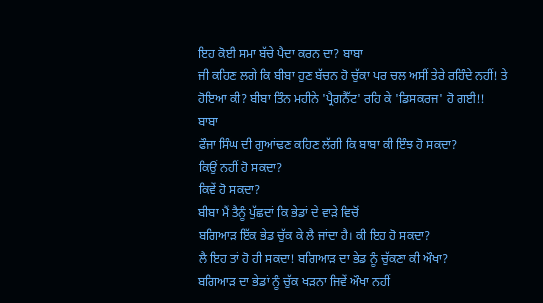ਇਹ ਕੋਈ ਸਮਾ ਬੱਚੇ ਪੈਦਾ ਕਰਨ ਦਾ? ਬਾਬਾ
ਜੀ ਕਹਿਣ ਲਗੇ ਕਿ ਬੀਬਾ ਹੁਣ ਬੱਚਨ ਹੋ ਚੁੱਕਾ ਪਰ ਚਲ ਅਸੀਂ ਤੇਰੇ ਰਹਿੰਦੇ ਨਹੀਂ! ਤੇ
ਹੋਇਆ ਕੀ? ਬੀਬਾ ਤਿੰਨ ਮਹੀਨੇ 'ਪ੍ਰੈਗਨੈੱਟ' ਰਹਿ ਕੇ 'ਡਿਸਕਰਜ' ਹੋ ਗਈ!!
ਬਾਬਾ
ਫੌਜਾ ਸਿੰਘ ਦੀ ਗੁਆਂਢਣ ਕਹਿਣ ਲੱਗੀ ਕਿ ਬਾਬਾ ਕੀ ਇੰਝ ਹੋ ਸਕਦਾ?
ਕਿਉਂ ਨਹੀਂ ਹੋ ਸਕਦਾ?
ਕਿਵੇਂ ਹੋ ਸਕਦਾ?
ਬੀਬਾ ਮੈਂ ਤੈਨੂੰ ਪੁੱਛਦਾਂ ਕਿ ਭੇਡਾਂ ਦੇ ਵਾੜੇ ਵਿਚੋਂ
ਬਗਿਆੜ ਇੱਕ ਭੇਡ ਚੁੱਕ ਕੇ ਲੈ ਜਾਂਦਾ ਹੈ। ਕੀ ਇਹ ਹੋ ਸਕਦਾ?
ਲੈ ਇਹ ਤਾਂ ਹੋ ਹੀ ਸਕਦਾ! ਬਗਿਆੜ ਦਾ ਭੇਡ ਨੂੰ ਚੁੱਕਣਾ ਕੀ ਔਖਾ?
ਬਗਿਆੜ ਦਾ ਭੇਡਾਂ ਨੂੰ ਚੁੱਕ ਖੜਨਾ ਜਿਵੇਂ ਔਖਾ ਨਹੀਂ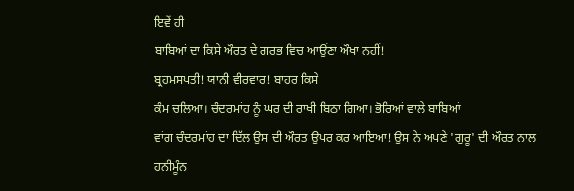ਇਵੇਂ ਹੀ
ਬਾਬਿਆਂ ਦਾ ਕਿਸੇ ਔਰਤ ਦੇ ਗਰਭ ਵਿਚ ਆਉਂਣਾ ਔਖਾ ਨਹੀਂ!
ਬ੍ਰਹਮਸਪਤੀ! ਯਾਨੀ ਵੀਰਵਾਰ! ਬਾਹਰ ਕਿਸੇ
ਕੰਮ ਚਲਿਆ। ਚੰਦਰਮਾਂਹ ਨੂੰ ਘਰ ਦੀ ਰਾਖੀ ਬਿਠਾ ਗਿਆ। ਭੋਰਿਆਂ ਵਾਲੇ ਬਾਬਿਆਂ
ਵਾਂਗ ਚੰਦਰਮਾਂਹ ਦਾ ਦਿੱਲ ਉਸ ਦੀ ਔਰਤ ਉਪਰ ਕਰ ਆਇਆ! ਉਸ ਨੇ ਅਪਣੇ 'ਗੁਰੂ' ਦੀ ਔਰਤ ਨਾਲ
ਹਨੀਮੂੰਨ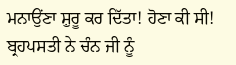ਮਨਾਉਂਣਾ ਸ਼ੁਰੂ ਕਰ ਦਿੱਤਾ! ਹੋਣਾ ਕੀ ਸੀ! ਬ੍ਰਹਪਸਤੀ ਨੇ ਚੰਨ ਜੀ ਨੂੰ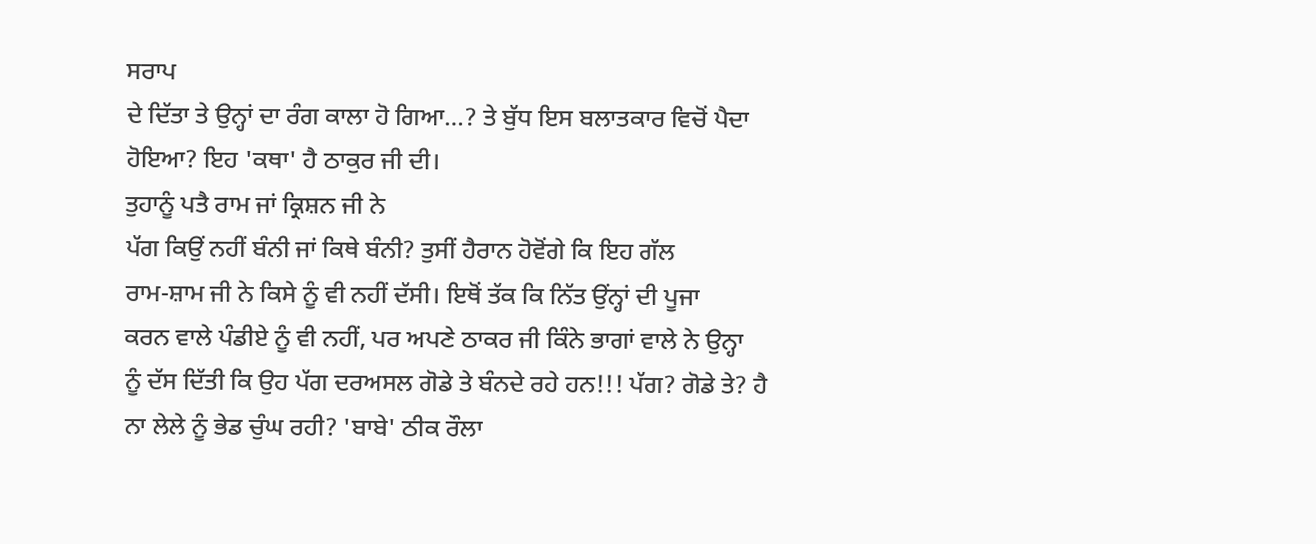ਸਰਾਪ
ਦੇ ਦਿੱਤਾ ਤੇ ਉਨ੍ਹਾਂ ਦਾ ਰੰਗ ਕਾਲਾ ਹੋ ਗਿਆ…? ਤੇ ਬੁੱਧ ਇਸ ਬਲਾਤਕਾਰ ਵਿਚੋਂ ਪੈਦਾ
ਹੋਇਆ? ਇਹ 'ਕਥਾ' ਹੈ ਠਾਕੁਰ ਜੀ ਦੀ।
ਤੁਹਾਨੂੰ ਪਤੈ ਰਾਮ ਜਾਂ ਕ੍ਰਿਸ਼ਨ ਜੀ ਨੇ
ਪੱਗ ਕਿਉਂ ਨਹੀਂ ਬੰਨੀ ਜਾਂ ਕਿਥੇ ਬੰਨੀ? ਤੁਸੀਂ ਹੈਰਾਨ ਹੋਵੋਂਗੇ ਕਿ ਇਹ ਗੱਲ
ਰਾਮ-ਸ਼ਾਮ ਜੀ ਨੇ ਕਿਸੇ ਨੂੰ ਵੀ ਨਹੀਂ ਦੱਸੀ। ਇਥੋਂ ਤੱਕ ਕਿ ਨਿੱਤ ਉਂਨ੍ਹਾਂ ਦੀ ਪੂਜਾ
ਕਰਨ ਵਾਲੇ ਪੰਡੀਏ ਨੂੰ ਵੀ ਨਹੀਂ, ਪਰ ਅਪਣੇ ਠਾਕਰ ਜੀ ਕਿੰਨੇ ਭਾਗਾਂ ਵਾਲੇ ਨੇ ਉਨ੍ਹਾ
ਨੂੰ ਦੱਸ ਦਿੱਤੀ ਕਿ ਉਹ ਪੱਗ ਦਰਅਸਲ ਗੋਡੇ ਤੇ ਬੰਨਦੇ ਰਹੇ ਹਨ!!! ਪੱਗ? ਗੋਡੇ ਤੇ? ਹੈ
ਨਾ ਲੇਲੇ ਨੂੰ ਭੇਡ ਚੁੰਘ ਰਹੀ? 'ਬਾਬੇ' ਠੀਕ ਰੌਲਾ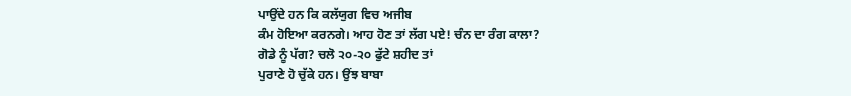ਪਾਉਂਦੇ ਹਨ ਕਿ ਕਲੱਯੁਗ ਵਿਚ ਅਜੀਬ
ਕੰਮ ਹੋਇਆ ਕਰਨਗੇ। ਆਹ ਹੋਣ ਤਾਂ ਲੱਗ ਪਏ! ਚੰਨ ਦਾ ਰੰਗ ਕਾਲਾ?
ਗੋਡੇ ਨੂੰ ਪੱਗ? ਚਲੋ ੨੦-੨੦ ਫੁੱਟੇ ਸ਼ਹੀਦ ਤਾਂ
ਪੁਰਾਣੇ ਹੋ ਚੁੱਕੇ ਹਨ। ਉਂਝ ਬਾਬਾ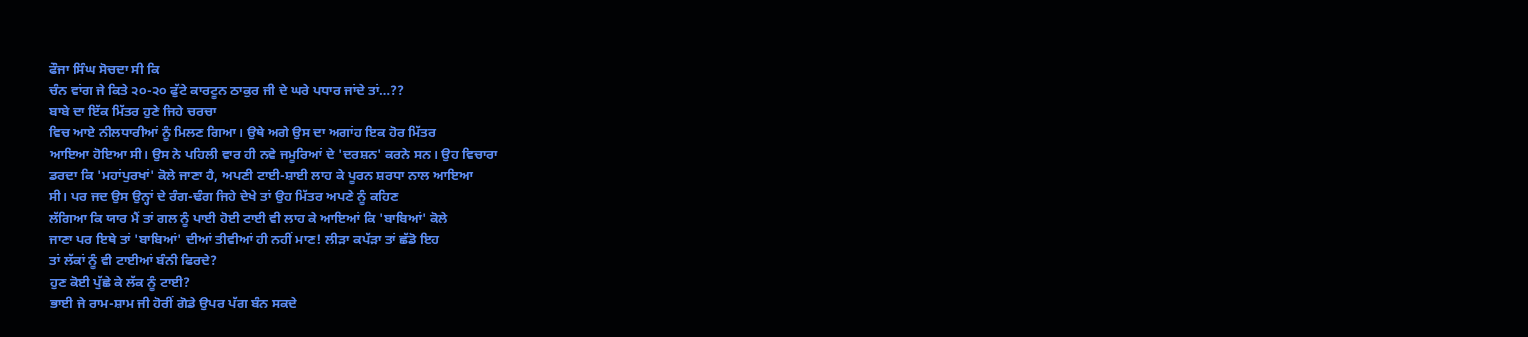ਫੌਜਾ ਸਿੰਘ ਸੋਚਦਾ ਸੀ ਕਿ
ਚੰਨ ਵਾਂਗ ਜੇ ਕਿਤੇ ੨੦-੨੦ ਫੁੱਟੇ ਕਾਰਟੂਨ ਠਾਕੁਰ ਜੀ ਦੇ ਘਰੇ ਪਧਾਰ ਜਾਂਦੇ ਤਾਂ…??
ਬਾਬੇ ਦਾ ਇੱਕ ਮਿੱਤਰ ਹੁਣੇ ਜਿਹੇ ਚਰਚਾ
ਵਿਚ ਆਏ ਨੀਲਧਾਰੀਆਂ ਨੂੰ ਮਿਲਣ ਗਿਆ। ਉਥੇ ਅਗੇ ਉਸ ਦਾ ਅਗਾਂਹ ਇਕ ਹੋਰ ਮਿੱਤਰ
ਆਇਆ ਹੋਇਆ ਸੀ। ਉਸ ਨੇ ਪਹਿਲੀ ਵਾਰ ਹੀ ਨਵੇ ਜਮੂਰਿਆਂ ਦੇ 'ਦਰਸ਼ਨ' ਕਰਨੇ ਸਨ। ਉਹ ਵਿਚਾਰਾ
ਡਰਦਾ ਕਿ 'ਮਹਾਂਪੁਰਖਾਂ' ਕੋਲੇ ਜਾਣਾ ਹੈ, ਅਪਣੀ ਟਾਈ-ਸ਼ਾਈ ਲਾਹ ਕੇ ਪੂਰਨ ਸ਼ਰਧਾ ਨਾਲ ਆਇਆ
ਸੀ। ਪਰ ਜਦ ਉਸ ਉਨ੍ਹਾਂ ਦੇ ਰੰਗ-ਢੰਗ ਜਿਹੇ ਦੇਖੇ ਤਾਂ ਉਹ ਮਿੱਤਰ ਅਪਣੇ ਨੂੰ ਕਹਿਣ
ਲੱਗਿਆ ਕਿ ਯਾਰ ਮੈਂ ਤਾਂ ਗਲ ਨੂੰ ਪਾਈ ਹੋਈ ਟਾਈ ਵੀ ਲਾਹ ਕੇ ਆਇਆਂ ਕਿ 'ਬਾਬਿਆਂ' ਕੋਲੇ
ਜਾਣਾ ਪਰ ਇਥੇ ਤਾਂ 'ਬਾਬਿਆਂ' ਦੀਆਂ ਤੀਵੀਆਂ ਹੀ ਨਹੀਂ ਮਾਣ! ਲੀੜਾ ਕਪੱੜਾ ਤਾਂ ਛੱਡੋ ਇਹ
ਤਾਂ ਲੱਕਾਂ ਨੂੰ ਵੀ ਟਾਈਆਂ ਬੰਨੀ ਫਿਰਦੇ?
ਹੁਣ ਕੋਈ ਪੁੱਛੇ ਕੇ ਲੱਕ ਨੂੰ ਟਾਈ?
ਭਾਈ ਜੇ ਰਾਮ-ਸ਼ਾਮ ਜੀ ਹੋਰੀਂ ਗੋਡੇ ਉਪਰ ਪੱਗ ਬੰਨ ਸਕਦੇ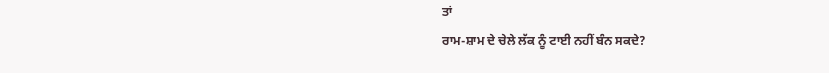ਤਾਂ
ਰਾਮ-ਸ਼ਾਮ ਦੇ ਚੇਲੇ ਲੱਕ ਨੂੰ ਟਾਈ ਨਹੀਂ ਬੰਨ ਸਕਦੇ?